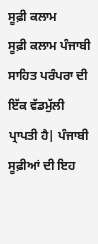ਸੂਫ਼ੀ ਕਲਾਮ
ਸੂਫ਼ੀ ਕਲਾਮ ਪੰਜਾਬੀ ਸਾਹਿਤ ਪਰੰਪਰਾ ਦੀ ਇੱਕ ਵੱਡਮੁੱਲੀ ਪ੍ਰਾਪਤੀ ਹੈ| ਪੰਜਾਬੀ ਸੂਫ਼ੀਆਂ ਦੀ ਇਹ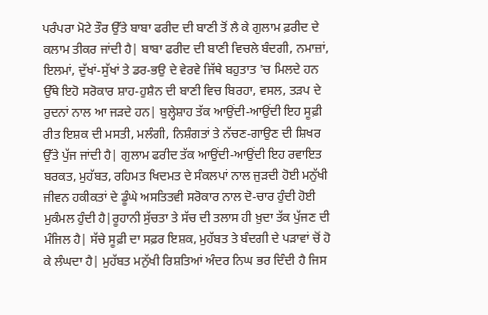ਪਰੰਪਰਾ ਮੋਟੇ ਤੌਰ ਉੱਤੇ ਬਾਬਾ ਫਰੀਦ ਦੀ ਬਾਣੀ ਤੋਂ ਲੈ ਕੇ ਗੁਲਾਮ ਫ਼ਰੀਦ ਦੇ ਕਲਾਮ ਤੀਕਰ ਜਾਂਦੀ ਹੈ| ਬਾਬਾ ਫਰੀਦ ਦੀ ਬਾਣੀ ਵਿਚਲੇ ਬੰਦਗੀ, ਨਮਾਜ਼ਾਂ, ਇਲਮਾਂ, ਦੁੱਖਾਂ-ਸੁੱਖਾਂ ਤੇ ਡਰ-ਭਉ ਦੇ ਵੇਰਵੇ ਜਿੱਥੇ ਬਹੁਤਾਤ 'ਚ ਮਿਲਦੇ ਹਨ ਉੱਥੇ ਇਹੋ ਸਰੋਕਾਰ ਸ਼ਾਹ-ਹੁਸ਼ੈਨ ਦੀ ਬਾਣੀ ਵਿਚ ਬਿਰਹਾ, ਵਸਲ, ਤੜਪ ਦੇ ਰੁਦਨਾਂ ਨਾਲ ਆ ਜੜਦੇ ਹਨ| ਬੁਲ੍ਹੇਸ਼ਾਹ ਤੱਕ ਆਉਂਦੀ-ਆਉਂਦੀ ਇਹ ਸੂਫ਼ੀ ਰੀਤ ਇਸ਼ਕ ਦੀ ਮਸਤੀ, ਮਲੰਗੀ, ਨਿਸ਼ੰਗਤਾਂ ਤੇ ਨੱਚਣ-ਗਾਉਣ ਦੀ ਸ਼ਿਖਰ ਉੱਤੇ ਪੁੱਜ ਜਾਂਦੀ ਹੈ| ਗੁਲਾਮ ਫਰੀਦ ਤੱਕ ਆਉਂਦੀ-ਆਉਂਦੀ ਇਹ ਰਵਾਇਤ ਬਰਕਤ, ਮੁਹੱਬਤ, ਰਹਿਮਤ ਖਿਦਮਤ ਦੇ ਸੰਕਲਪਾਂ ਨਾਲ ਜੁੜਦੀ ਹੋਈ ਮਨੁੱਖੀ ਜੀਵਨ ਹਕੀਕਤਾਂ ਦੇ ਡੂੰਘੇ ਅਸਤਿਤਵੀ ਸਰੋਕਾਰ ਨਾਲ ਦੋ-ਚਾਰ ਹੁੰਦੀ ਹੋਈ ਮੁਕੰਮਲ ਹੁੰਦੀ ਹੈ|ਰੂਹਾਨੀ ਸੁੱਚਤਾ ਤੇ ਸੱਚ ਦੀ ਤਲਾਸ ਹੀ ਖ਼ੁਦਾ ਤੱਕ ਪੁੱਜਣ ਦੀ ਮੰਜਿਲ ਹੈ| ਸੱਚੇ ਸੂਫ਼ੀ ਦਾ ਸਫ਼ਰ ਇਸ਼ਕ, ਮੁਹੱਬਤ ਤੇ ਬੰਦਗੀ ਦੇ ਪੜਾਵਾਂ ਚੋਂ ਹੋ ਕੇ ਲੰਘਦਾ ਹੈ| ਮੁਹੱਬਤ ਮਨੁੱਖੀ ਰਿਸ਼ਤਿਆਂ ਅੰਦਰ ਨਿਘ ਭਰ ਦਿੰਦੀ ਹੈ ਜਿਸ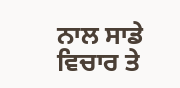ਨਾਲ ਸਾਡੇ ਵਿਚਾਰ ਤੇ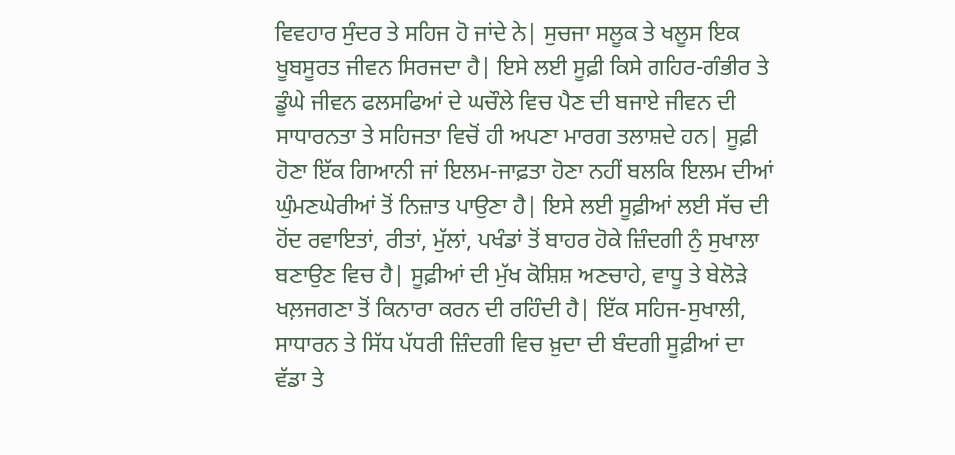ਵਿਵਹਾਰ ਸੁੰਦਰ ਤੇ ਸਹਿਜ ਹੋ ਜਾਂਦੇ ਨੇ| ਸੁਚਜਾ ਸਲੂਕ ਤੇ ਖਲੂਸ ਇਕ ਖੂਬਸੂਰਤ ਜੀਵਨ ਸਿਰਜਦਾ ਹੈ| ਇਸੇ ਲਈ ਸੂਫ਼ੀ ਕਿਸੇ ਗਹਿਰ-ਗੰਭੀਰ ਤੇ ਡੂੰਘੇ ਜੀਵਨ ਫਲਸਫਿਆਂ ਦੇ ਘਚੌਲੇ ਵਿਚ ਪੈਣ ਦੀ ਬਜਾਏ ਜੀਵਨ ਦੀ ਸਾਧਾਰਨਤਾ ਤੇ ਸਹਿਜਤਾ ਵਿਚੋਂ ਹੀ ਅਪਣਾ ਮਾਰਗ ਤਲਾਸ਼ਦੇ ਹਨ| ਸੂਫ਼ੀ ਹੋਣਾ ਇੱਕ ਗਿਆਨੀ ਜਾਂ ਇਲਮ-ਜਾਫ਼ਤਾ ਹੋਣਾ ਨਹੀਂ ਬਲਕਿ ਇਲਮ ਦੀਆਂ ਘੁੰਮਣਘੇਰੀਆਂ ਤੋਂ ਨਿਜ਼ਾਤ ਪਾਉਣਾ ਹੈ| ਇਸੇ ਲਈ ਸੂਫ਼ੀਆਂ ਲਈ ਸੱਚ ਦੀ ਹੋਂਦ ਰਵਾਇਤਾਂ, ਰੀਤਾਂ, ਮੁੱਲਾਂ, ਪਖੰਡਾਂ ਤੋਂ ਬਾਹਰ ਹੋਕੇ ਜ਼ਿੰਦਗੀ ਨੁੰ ਸੁਖਾਲਾ ਬਣਾਉਣ ਵਿਚ ਹੈ| ਸੂਫ਼ੀਆਂ ਦੀ ਮੁੱਖ ਕੋਸ਼ਿਸ਼ ਅਣਚਾਹੇ, ਵਾਧੂ ਤੇ ਬੇਲੋੜੇ ਖਲ਼ਜਗਣਾ ਤੋਂ ਕਿਨਾਰਾ ਕਰਨ ਦੀ ਰਹਿੰਦੀ ਹੈ| ਇੱਕ ਸਹਿਜ-ਸੁਖਾਲੀ, ਸਾਧਾਰਨ ਤੇ ਸਿੱਧ ਪੱਧਰੀ ਜ਼ਿੰਦਗੀ ਵਿਚ ਖ਼ੁਦਾ ਦੀ ਬੰਦਗੀ ਸੂਫ਼ੀਆਂ ਦਾ ਵੱਡਾ ਤੇ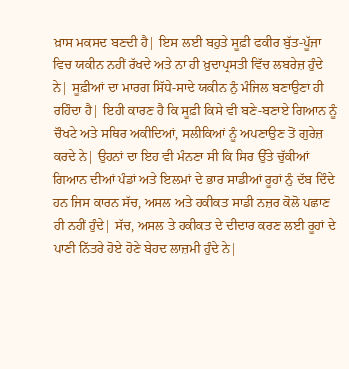ਖ਼ਾਸ ਮਕਸਦ ਬਣਦੀ ਹੈ| ਇਸ ਲਈ ਬਹੁਤੇ ਸੂਫ਼ੀ ਫਕੀਰ ਬੁੱਤ-ਪੂੱਜਾ ਵਿਚ ਯਕੀਨ ਨਹੀਂ ਰੱਖਦੇ ਅਤੇ ਨਾ ਹੀ ਖ਼ੁਦਾਪ੍ਰਸਤੀ ਵਿੱਚ ਲਬਰੇਜ਼ ਹੁੰਦੇ ਨੇ| ਸੂਫ਼ੀਆਂ ਦਾ ਮਾਰਗ ਸਿੱਧੇ-ਸਾਦੇ ਯਕੀਨ ਨੁੰ ਮੰਜਿਲ ਬਣਾਉਣਾ ਹੀ ਰਹਿੰਦਾ ਹੈ| ਇਹੀ ਕਾਰਣ ਹੈ ਕਿ ਸੂਫ਼ੀ ਕਿਸੇ ਵੀ ਬਣੇ-ਬਣਾਏ ਗਿਆਨ ਨੂੰ ਚੌਖਟੇ ਅਤੇ ਸਥਿਰ ਅਕੀਦਿਆਂ, ਸਲੀਕਿਆਂ ਨੂੰ ਅਪਣਾਉਣ ਤੋਂ ਗੁਰੇਜ਼ ਕਰਦੇ ਨੇ| ਉਹਨਾਂ ਦਾ ਇਹ ਵੀ ਮੰਨਣਾ ਸੀ ਕਿ ਸਿਰ ਉੱਤੇ ਚੁੱਕੀਆਂ ਗਿਆਨ ਦੀਆਂ ਪੰਡਾਂ ਅਤੇ ਇਲਮਾਂ ਦੇ ਭਾਰ ਸਾਡੀਆਂ ਰੂਹਾਂ ਨੁੰ ਦੱਬ ਦਿੰਦੇ ਹਨ ਜਿਸ ਕਾਰਨ ਸੱਚ, ਅਸਲ ਅਤੇ ਹਕੀਕਤ ਸਾਡੀ ਨਜ਼ਰ ਕੋਲੋ ਪਛਾਣ ਹੀ ਨਹੀਂ ਹੁੰਦੇ| ਸੱਚ, ਅਸਲ ਤੇ ਹਕੀਕਤ ਦੇ ਦੀਦਾਰ ਕਰਣ ਲਈ ਰੂਹਾਂ ਦੇ ਪਾਣੀ ਨਿੱਤਰੇ ਹੋਏ ਹੋਣੇ ਬੇਹਦ ਲਾਜ਼ਮੀ ਹੁੰਦੇ ਨੇ|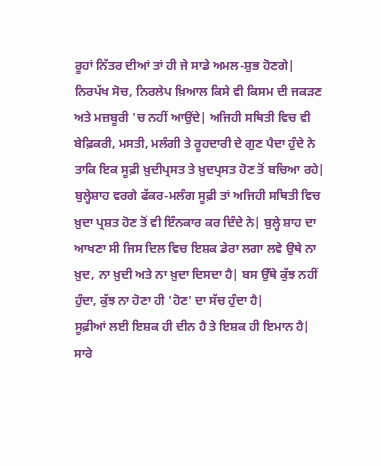ਰੂਹਾਂ ਨਿੱਤਰ ਦੀਆਂ ਤਾਂ ਹੀ ਜੇ ਸਾਡੇ ਅਮਲ-ਸ਼ੁਭ ਹੋਣਗੇ| ਨਿਰਪੱਖ ਸੋਚ, ਨਿਰਲੇਪ ਖ਼ਿਆਲ ਕਿਸੇ ਵੀ ਕਿਸਮ ਦੀ ਜਕੜਣ ਅਤੇ ਮਜ਼ਬੂਰੀ 'ਚ ਨਹੀਂ ਆਉਂਦੇ| ਅਜਿਹੀ ਸਥਿਤੀ ਵਿਚ ਵੀ ਬੇਫ਼ਿਕਰੀ, ਮਸਤੀ, ਮਲੰਗੀ ਤੇ ਰੂਹਦਾਰੀ ਦੇ ਗੁਣ ਪੈਦਾ ਹੁੰਦੇ ਨੇ ਤਾਕਿ ਇਕ ਸੂਫ਼ੀ ਖ਼ੁਦੀਪ੍ਰਸਤ ਤੇ ਖ਼ੁਦਪ੍ਰਸਤ ਹੋਣ ਤੋਂ ਬਚਿਆ ਰਹੇ| ਬੁਲ੍ਹੇਸ਼ਾਹ ਵਰਗੇ ਫੱਕਰ-ਮਲੰਗ ਸੂਫ਼ੀ ਤਾਂ ਅਜਿਹੀ ਸਥਿਤੀ ਵਿਚ ਖ਼ੁਦਾ ਪ੍ਰਸ਼ਤ ਹੋਣ ਤੋਂ ਵੀ ਇੰਨਕਾਰ ਕਰ ਦਿੰਦੇ ਨੇ| ਬੁਲ੍ਹੇ ਸ਼ਾਹ ਦਾ ਆਖਣਾ ਸੀ ਜਿਸ ਦਿਲ ਵਿਚ ਇਸ਼ਕ ਡੇਰਾ ਲਗਾ ਲਵੇ ਉਥੇ ਨਾ ਖ਼ੁਦ, ਨਾ ਖ਼ੁਦੀ ਅਤੇ ਨਾ ਖ਼ੁਦਾ ਦਿਸਦਾ ਹੈ| ਬਸ ਉੱਥੇ ਕੁੱਝ ਨਹੀਂ ਹੁੰਦਾ, ਕੁੱਝ ਨਾ ਹੋਣਾ ਹੀ 'ਹੋਣ' ਦਾ ਸੱਚ ਹੁੰਦਾ ਹੈ|
ਸੂਫ਼ੀਆਂ ਲਈ ਇਸ਼ਕ ਹੀ ਦੀਨ ਹੈ ਤੇ ਇਸ਼ਕ ਹੀ ਇਮਾਨ ਹੈ| ਸਾਰੇ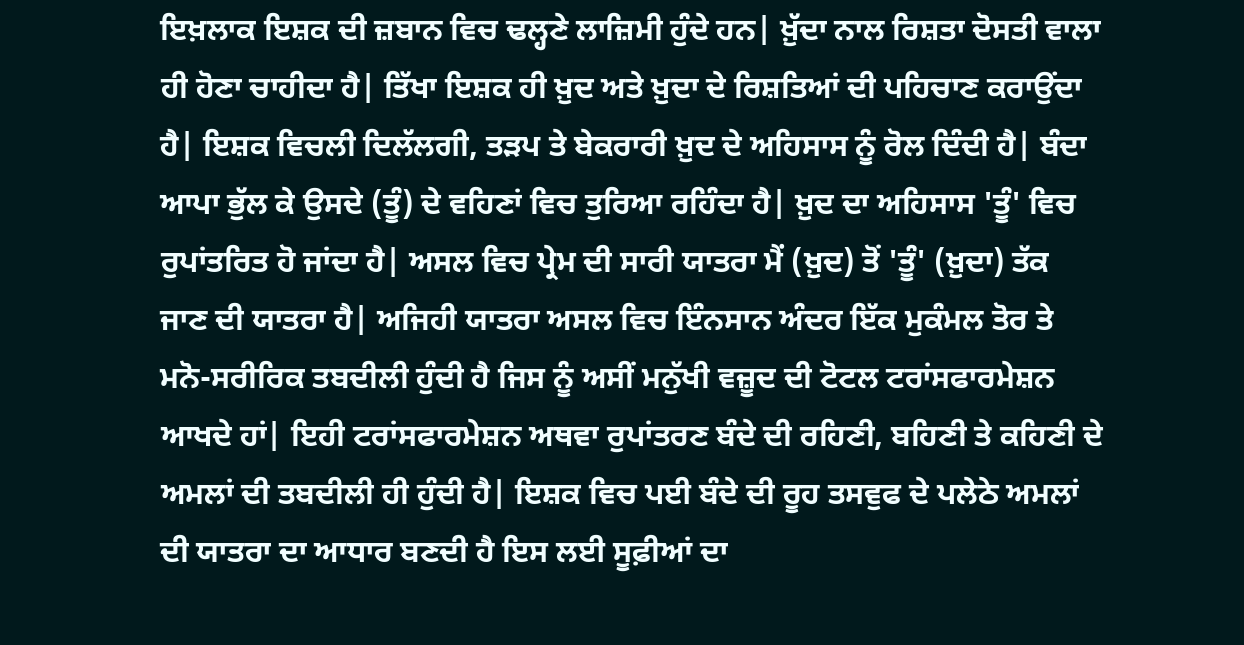ਇਖ਼ਲਾਕ ਇਸ਼ਕ ਦੀ ਜ਼ਬਾਨ ਵਿਚ ਢਲ੍ਹਣੇ ਲਾਜ਼ਿਮੀ ਹੁੰਦੇ ਹਨ| ਖ਼ੁੱਦਾ ਨਾਲ ਰਿਸ਼ਤਾ ਦੋਸਤੀ ਵਾਲਾ ਹੀ ਹੋਣਾ ਚਾਹੀਦਾ ਹੈ| ਤਿੱਖਾ ਇਸ਼ਕ ਹੀ ਖ਼ੁਦ ਅਤੇ ਖ਼ੁਦਾ ਦੇ ਰਿਸ਼ਤਿਆਂ ਦੀ ਪਹਿਚਾਣ ਕਰਾਉਂਦਾ ਹੈ| ਇਸ਼ਕ ਵਿਚਲੀ ਦਿਲੱਲਗੀ, ਤੜਪ ਤੇ ਬੇਕਰਾਰੀ ਖ਼ੁਦ ਦੇ ਅਹਿਸਾਸ ਨੂੰ ਰੋਲ ਦਿੰਦੀ ਹੈ| ਬੰਦਾ ਆਪਾ ਭੁੱਲ ਕੇ ਉਸਦੇ (ਤੂੰ) ਦੇ ਵਹਿਣਾਂ ਵਿਚ ਤੁਰਿਆ ਰਹਿੰਦਾ ਹੈ| ਖ਼ੁਦ ਦਾ ਅਹਿਸਾਸ 'ਤੂੰ' ਵਿਚ ਰੁਪਾਂਤਰਿਤ ਹੋ ਜਾਂਦਾ ਹੈ| ਅਸਲ ਵਿਚ ਪ੍ਰੇਮ ਦੀ ਸਾਰੀ ਯਾਤਰਾ ਮੈਂ (ਖ਼ੁਦ) ਤੋਂ 'ਤੂੰ' (ਖ਼ੁਦਾ) ਤੱਕ ਜਾਣ ਦੀ ਯਾਤਰਾ ਹੈ| ਅਜਿਹੀ ਯਾਤਰਾ ਅਸਲ ਵਿਚ ਇੰਨਸਾਨ ਅੰਦਰ ਇੱਕ ਮੁਕੰਮਲ ਤੋਰ ਤੇ ਮਨੋ-ਸਰੀਰਿਕ ਤਬਦੀਲੀ ਹੁੰਦੀ ਹੈ ਜਿਸ ਨੂੰ ਅਸੀਂ ਮਨੁੱਖੀ ਵਜ਼ੂਦ ਦੀ ਟੋਟਲ ਟਰਾਂਸਫਾਰਮੇਸ਼ਨ ਆਖਦੇ ਹਾਂ| ਇਹੀ ਟਰਾਂਸਫਾਰਮੇਸ਼ਨ ਅਥਵਾ ਰੁਪਾਂਤਰਣ ਬੰਦੇ ਦੀ ਰਹਿਣੀ, ਬਹਿਣੀ ਤੇ ਕਹਿਣੀ ਦੇ ਅਮਲਾਂ ਦੀ ਤਬਦੀਲੀ ਹੀ ਹੁੰਦੀ ਹੈ| ਇਸ਼ਕ ਵਿਚ ਪਈ ਬੰਦੇ ਦੀ ਰੂਹ ਤਸਵੁਫ ਦੇ ਪਲੇਠੇ ਅਮਲਾਂ ਦੀ ਯਾਤਰਾ ਦਾ ਆਧਾਰ ਬਣਦੀ ਹੈ ਇਸ ਲਈ ਸੂਫ਼ੀਆਂ ਦਾ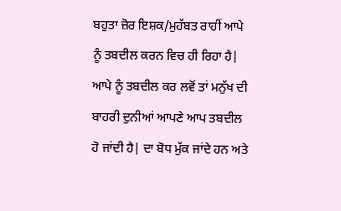ਬਹੁਤਾ ਜ਼ੋਰ ਇਸ਼ਕ/ਮੁਹੱਬਤ ਰਾਹੀਂ ਆਪੇ ਨੂੰ ਤਬਦੀਲ ਕਰਨ ਵਿਚ ਹੀ ਰਿਹਾ ਹੈ| ਆਪੇ ਨੂੰ ਤਬਦੀਲ ਕਰ ਲਵੋਂ ਤਾਂ ਮਨੁੱਖ ਦੀ ਬਾਹਰੀ ਦੁਨੀਆਂ ਆਪਣੇ ਆਪ ਤਬਦੀਲ ਹੋ ਜਾਂਦੀ ਹੈ| ਦਾ ਬੋਧ ਮੁੱਕ ਜਾਂਦੇ ਹਨ ਅਤੇ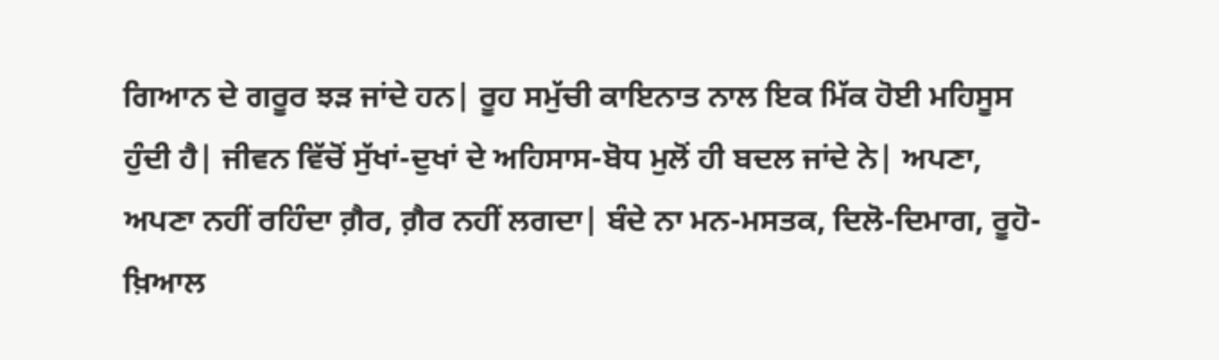ਗਿਆਨ ਦੇ ਗਰੂਰ ਝੜ ਜਾਂਦੇ ਹਨ| ਰੂਹ ਸਮੁੱਚੀ ਕਾਇਨਾਤ ਨਾਲ ਇਕ ਮਿੱਕ ਹੋਈ ਮਹਿਸੂਸ ਹੁੰਦੀ ਹੈ| ਜੀਵਨ ਵਿੱਚੋਂ ਸੁੱਖਾਂ-ਦੁਖਾਂ ਦੇ ਅਹਿਸਾਸ-ਬੋਧ ਮੁਲੋਂ ਹੀ ਬਦਲ ਜਾਂਦੇ ਨੇ| ਅਪਣਾ, ਅਪਣਾ ਨਹੀਂ ਰਹਿੰਦਾ ਗ਼ੈਰ, ਗ਼ੈਰ ਨਹੀਂ ਲਗਦਾ| ਬੰਦੇ ਨਾ ਮਨ-ਮਸਤਕ, ਦਿਲੋ-ਦਿਮਾਗ, ਰੂਹੋ-ਖ਼ਿਆਲ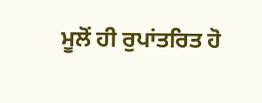ਮੂਲੋਂ ਹੀ ਰੁਪਾਂਤਰਿਤ ਹੋ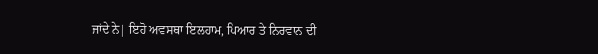ਜਾਂਦੇ ਨੇ| ਇਹੋ ਅਵਸਥਾ ਇਲਹਾਮ, ਪਿਆਰ ਤੇ ਨਿਰਵਾਨ ਦੀ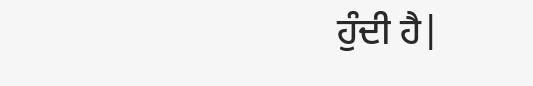ਹੁੰਦੀ ਹੈ|